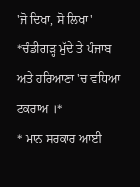'ਜੋ ਦਿਖਾ, ਸੋ ਲਿਖਾ'
*ਚੰਡੀਗੜ੍ਹ ਮੁੱਦੇ ਤੇ ਪੰਜਾਬ ਅਤੇ ਹਰਿਆਣਾ 'ਚ ਵਧਿਆ ਟਕਰਾਅ ।*
* ਮਾਨ ਸਰਕਾਰ ਆਈ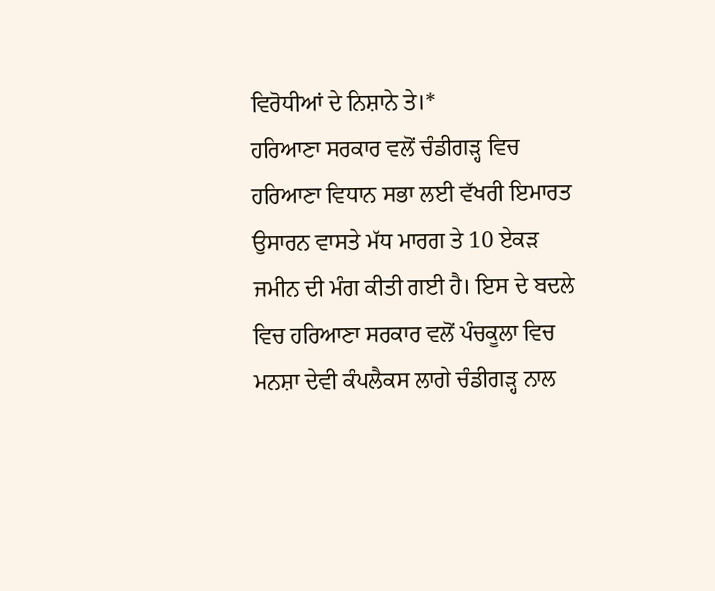ਵਿਰੋਧੀਆਂ ਦੇ ਨਿਸ਼ਾਨੇ ਤੇ।*
ਹਰਿਆਣਾ ਸਰਕਾਰ ਵਲੋਂ ਚੰਡੀਗੜ੍ਹ ਵਿਚ ਹਰਿਆਣਾ ਵਿਧਾਨ ਸਭਾ ਲਈ ਵੱਖਰੀ ਇਮਾਰਤ ਉਸਾਰਨ ਵਾਸਤੇ ਮੱਧ ਮਾਰਗ ਤੇ 10 ਏਕੜ ਜਮੀਨ ਦੀ ਮੰਗ ਕੀਤੀ ਗਈ ਹੈ। ਇਸ ਦੇ ਬਦਲੇ ਵਿਚ ਹਰਿਆਣਾ ਸਰਕਾਰ ਵਲੋਂ ਪੰਚਕੂਲਾ ਵਿਚ ਮਨਸ਼ਾ ਦੇਵੀ ਕੰਪਲੈਕਸ ਲਾਗੇ ਚੰਡੀਗੜ੍ਹ ਨਾਲ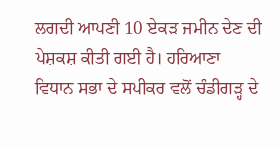ਲਗਦੀ ਆਪਣੀ 10 ਏਕੜ ਜਮੀਨ ਦੇਣ ਦੀ ਪੇਸ਼ਕਸ਼ ਕੀਤੀ ਗਈ ਹੈ। ਹਰਿਆਣਾ ਵਿਧਾਨ ਸਭਾ ਦੇ ਸਪੀਕਰ ਵਲੋਂ ਚੰਡੀਗੜ੍ਹ ਦੇ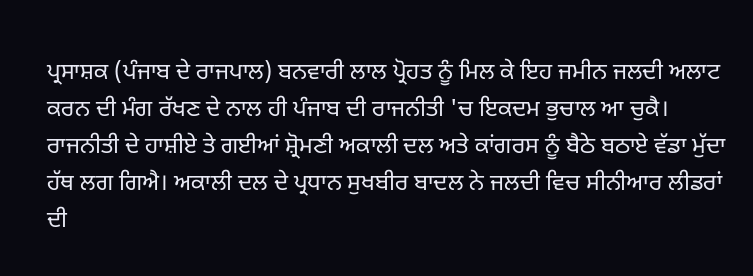ਪ੍ਰਸਾਸ਼ਕ (ਪੰਜਾਬ ਦੇ ਰਾਜਪਾਲ) ਬਨਵਾਰੀ ਲਾਲ ਪ੍ਰੋਹਤ ਨੂੰ ਮਿਲ ਕੇ ਇਹ ਜਮੀਨ ਜਲਦੀ ਅਲਾਟ ਕਰਨ ਦੀ ਮੰਗ ਰੱਖਣ ਦੇ ਨਾਲ ਹੀ ਪੰਜਾਬ ਦੀ ਰਾਜਨੀਤੀ 'ਚ ਇਕਦਮ ਭੁਚਾਲ ਆ ਚੁਕੈ। ਰਾਜਨੀਤੀ ਦੇ ਹਾਸ਼ੀਏ ਤੇ ਗਈਆਂ ਸ਼੍ਰੋਮਣੀ ਅਕਾਲੀ ਦਲ ਅਤੇ ਕਾਂਗਰਸ ਨੂੰ ਬੈਠੇ ਬਠਾਏ ਵੱਡਾ ਮੁੱਦਾ ਹੱਥ ਲਗ ਗਿਐ। ਅਕਾਲੀ ਦਲ ਦੇ ਪ੍ਰਧਾਨ ਸੁਖਬੀਰ ਬਾਦਲ ਨੇ ਜਲਦੀ ਵਿਚ ਸੀਨੀਆਰ ਲੀਡਰਾਂ ਦੀ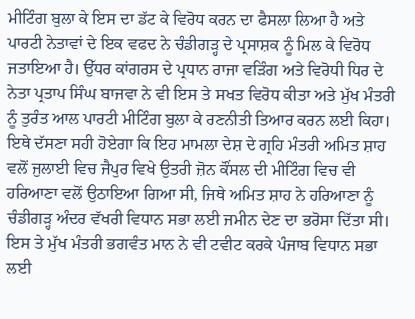ਮੀਟਿੰਗ ਬੁਲਾ ਕੇ ਇਸ ਦਾ ਡੱਟ ਕੇ ਵਿਰੋਧ ਕਰਨ ਦਾ ਫੈਸਲਾ ਲਿਆ ਹੈ ਅਤੇ ਪਾਰਟੀ ਨੇਤਾਵਾਂ ਦੇ ਇਕ ਵਫਦ ਨੇ ਚੰਡੀਗੜ੍ਹ ਦੇ ਪ੍ਰਸਾਸ਼ਕ ਨੂੰ ਮਿਲ ਕੇ ਵਿਰੋਧ ਜਤਾਇਆ ਹੈ। ਉੱਧਰ ਕਾਂਗਰਸ ਦੇ ਪ੍ਰਧਾਨ ਰਾਜਾ ਵੜਿੰਗ ਅਤੇ ਵਿਰੋਧੀ ਧਿਰ ਦੇ ਨੇਤਾ ਪ੍ਰਤਾਪ ਸਿੰਘ ਬਾਜਵਾ ਨੇ ਵੀ ਇਸ ਤੇ ਸਖਤ ਵਿਰੋਧ ਕੀਤਾ ਅਤੇ ਮੁੱਖ ਮੰਤਰੀ ਨੂੰ ਤੁਰੰਤ ਆਲ ਪਾਰਟੀ ਮੀਟਿੰਗ ਬੁਲਾ ਕੇ ਰਣਨੀਤੀ ਤਿਆਰ ਕਰਨ ਲਈ ਕਿਹਾ। ਇਥੇ ਦੱਸਣਾ ਸਹੀ ਹੋਏਗਾ ਕਿ ਇਹ ਮਾਮਲਾ ਦੇਸ਼ ਦੇ ਗ੍ਰਹਿ ਮੰਤਰੀ ਅਮਿਤ ਸ਼ਾਹ ਵਲੋਂ ਜੁਲਾਈ ਵਿਚ ਜੈਪੁਰ ਵਿਖੇ ਉਤਰੀ ਜ਼ੋਨ ਕੌਂਸਲ ਦੀ ਮੀਟਿੰਗ ਵਿਚ ਵੀ ਹਰਿਆਣਾ ਵਲੋਂ ਉਠਾਇਆ ਗਿਆ ਸੀ, ਜਿਥੇ ਅਮਿਤ ਸ਼ਾਹ ਨੇ ਹਰਿਆਣਾ ਨੂੰ ਚੰਡੀਗੜ੍ਹ ਅੰਦਰ ਵੱਖਰੀ ਵਿਧਾਨ ਸਭਾ ਲਈ ਜਮੀਨ ਦੇਣ ਦਾ ਭਰੋਸਾ ਦਿੱਤਾ ਸੀ। ਇਸ ਤੇ ਮੁੱਖ ਮੰਤਰੀ ਭਗਵੰਤ ਮਾਨ ਨੇ ਵੀ ਟਵੀਟ ਕਰਕੇ ਪੰਜਾਬ ਵਿਧਾਨ ਸਭਾ ਲਈ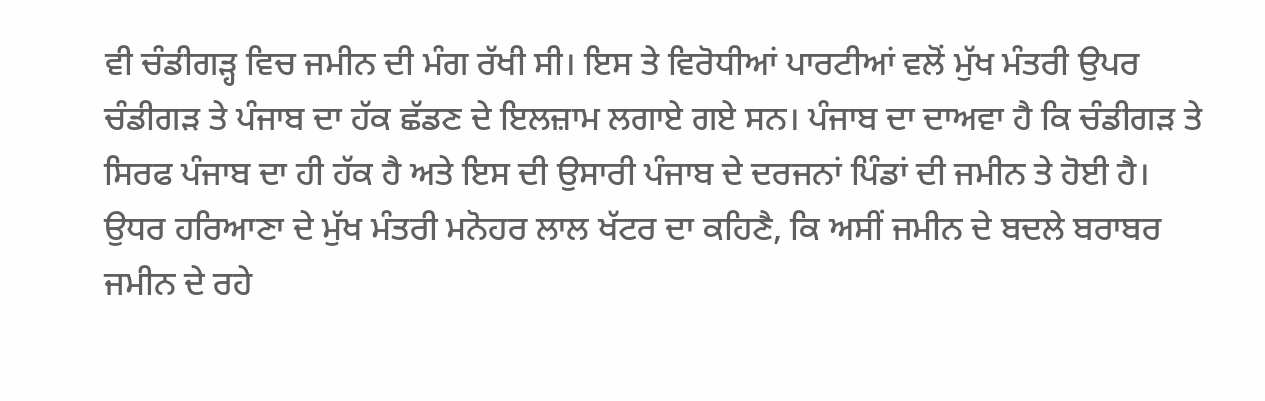ਵੀ ਚੰਡੀਗੜ੍ਹ ਵਿਚ ਜਮੀਨ ਦੀ ਮੰਗ ਰੱਖੀ ਸੀ। ਇਸ ਤੇ ਵਿਰੋਧੀਆਂ ਪਾਰਟੀਆਂ ਵਲੋਂ ਮੁੱਖ ਮੰਤਰੀ ਉਪਰ ਚੰਡੀਗੜ ਤੇ ਪੰਜਾਬ ਦਾ ਹੱਕ ਛੱਡਣ ਦੇ ਇਲਜ਼ਾਮ ਲਗਾਏ ਗਏ ਸਨ। ਪੰਜਾਬ ਦਾ ਦਾਅਵਾ ਹੈ ਕਿ ਚੰਡੀਗੜ ਤੇ ਸਿਰਫ ਪੰਜਾਬ ਦਾ ਹੀ ਹੱਕ ਹੈ ਅਤੇ ਇਸ ਦੀ ਉਸਾਰੀ ਪੰਜਾਬ ਦੇ ਦਰਜਨਾਂ ਪਿੰਡਾਂ ਦੀ ਜਮੀਨ ਤੇ ਹੋਈ ਹੈ। ਉਧਰ ਹਰਿਆਣਾ ਦੇ ਮੁੱਖ ਮੰਤਰੀ ਮਨੋਹਰ ਲਾਲ ਖੱਟਰ ਦਾ ਕਹਿਣੈ, ਕਿ ਅਸੀਂ ਜਮੀਨ ਦੇ ਬਦਲੇ ਬਰਾਬਰ ਜਮੀਨ ਦੇ ਰਹੇ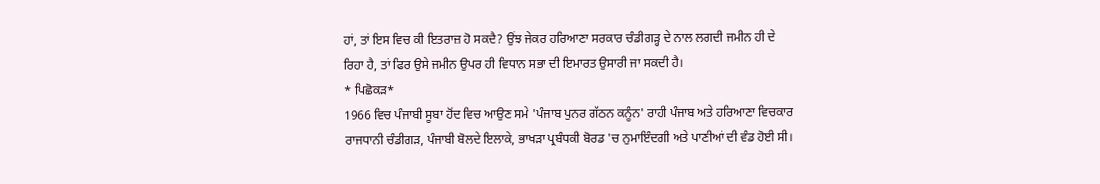ਹਾਂ, ਤਾਂ ਇਸ ਵਿਚ ਕੀ ਇਤਰਾਜ਼ ਹੋ ਸਕਦੈ? ਉਂਝ ਜੇਕਰ ਹਰਿਆਣਾ ਸਰਕਾਰ ਚੰਡੀਗੜ੍ਹ ਦੇ ਨਾਲ ਲਗਦੀ ਜਮੀਨ ਹੀ ਦੇ ਰਿਹਾ ਹੈ, ਤਾਂ ਫਿਰ ਉਸੇ ਜਮੀਨ ਉਪਰ ਹੀ ਵਿਧਾਨ ਸਭਾ ਦੀ ਇਮਾਰਤ ਉਸਾਰੀ ਜਾ ਸਕਦੀ ਹੈ।
* ਪਿਛੋਕੜ*
1966 ਵਿਚ ਪੰਜਾਬੀ ਸੂਬਾ ਹੋਂਦ ਵਿਚ ਆਉਣ ਸਮੇ 'ਪੰਜਾਬ ਪੁਨਰ ਗੱਠਨ ਕਨੂੰਨ' ਰਾਹੀ ਪੰਜਾਬ ਅਤੇ ਹਰਿਆਣਾ ਵਿਚਕਾਰ ਰਾਜਧਾਨੀ ਚੰਡੀਗੜ, ਪੰਜਾਬੀ ਬੋਲਦੇ ਇਲਾਕੇ, ਭਾਖੜਾ ਪ੍ਰਬੰਧਕੀ ਬੋਰਡ 'ਚ ਨੁਮਾਇੰਦਗੀ ਅਤੇ ਪਾਣੀਆਂ ਦੀ ਵੰਡ ਹੋਈ ਸੀ।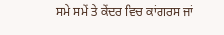ਸਮੇ ਸਮੇਂ ਤੇ ਕੇਂਦਰ ਵਿਚ ਕਾਂਗਰਸ ਜਾਂ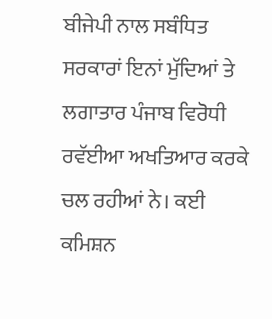ਬੀਜੇਪੀ ਨਾਲ ਸਬੰਧਿਤ ਸਰਕਾਰਾਂ ਇਨਾਂ ਮੁੱਦਿਆਂ ਤੇ
ਲਗਾਤਾਰ ਪੰਜਾਬ ਵਿਰੋਧੀ ਰਵੱਈਆ ਅਖਤਿਆਰ ਕਰਕੇ ਚਲ ਰਹੀਆਂ ਨੇ। ਕਈ ਕਮਿਸ਼ਨ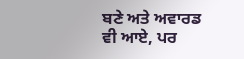ਬਣੇ ਅਤੇ ਅਵਾਰਡ ਵੀ ਆਏ, ਪਰ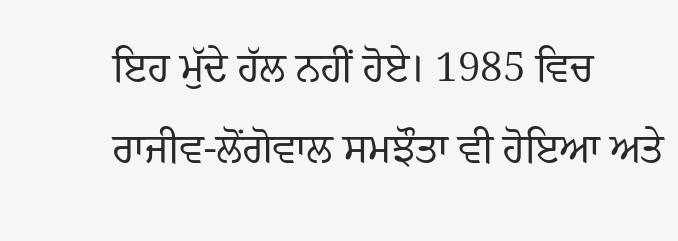ਇਹ ਮੁੱਦੇ ਹੱਲ ਨਹੀਂ ਹੋਏ। 1985 ਵਿਚ ਰਾਜੀਵ-ਲੋਂਗੋਵਾਲ ਸਮਝੌਤਾ ਵੀ ਹੋਇਆ ਅਤੇ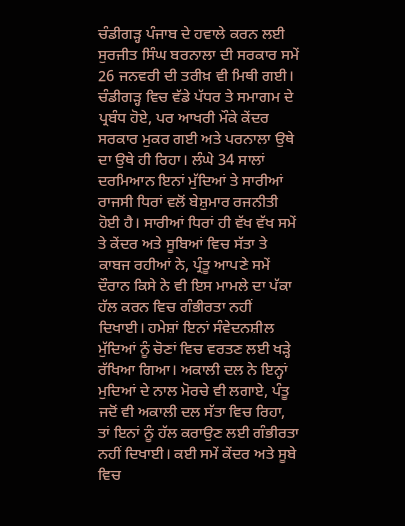ਚੰਡੀਗੜ੍ਹ ਪੰਜਾਬ ਦੇ ਹਵਾਲੇ ਕਰਨ ਲਈ ਸੁਰਜੀਤ ਸਿੰਘ ਬਰਨਾਲਾ ਦੀ ਸਰਕਾਰ ਸਮੇਂ 26 ਜਨਵਰੀ ਦੀ ਤਰੀਖ਼ ਵੀ ਮਿਥੀ ਗਈ। ਚੰਡੀਗੜ੍ਹ ਵਿਚ ਵੱਡੇ ਪੱਧਰ ਤੇ ਸਮਾਗਮ ਦੇ ਪ੍ਰਬੰਧ ਹੋਏ, ਪਰ ਆਖਰੀ ਮੌਕੇ ਕੇਂਦਰ ਸਰਕਾਰ ਮੁਕਰ ਗਈ ਅਤੇ ਪਰਨਾਲਾ ਉਥੇ ਦਾ ਉਥੇ ਹੀ ਰਿਹਾ। ਲੰਘੇ 34 ਸਾਲਾਂ ਦਰਮਿਆਨ ਇਨਾਂ ਮੁੱਦਿਆਂ ਤੇ ਸਾਰੀਆਂ ਰਾਜਸੀ ਧਿਰਾਂ ਵਲੋਂ ਬੇਸ਼ੁਮਾਰ ਰਜਨੀਤੀ ਹੋਈ ਹੈ। ਸਾਰੀਆਂ ਧਿਰਾਂ ਹੀ ਵੱਖ ਵੱਖ ਸਮੇਂ ਤੇ ਕੇਂਦਰ ਅਤੇ ਸੂਬਿਆਂ ਵਿਚ ਸੱਤਾ ਤੇ ਕਾਬਜ ਰਹੀਆਂ ਨੇ, ਪ੍ਰੰਤੂ ਆਪਣੇ ਸਮੇਂ ਦੌਰਾਨ ਕਿਸੇ ਨੇ ਵੀ ਇਸ ਮਾਮਲੇ ਦਾ ਪੱਕਾ ਹੱਲ ਕਰਨ ਵਿਚ ਗੰਭੀਰਤਾ ਨਹੀਂ ਦਿਖਾਈ। ਹਮੇਸ਼ਾਂ ਇਨਾਂ ਸੰਵੇਦਨਸ਼ੀਲ ਮੁੱਦਿਆਂ ਨੂੰ ਚੋਣਾਂ ਵਿਚ ਵਰਤਣ ਲਈ ਖੜ੍ਹੇ ਰੱਖਿਆ ਗਿਆ। ਅਕਾਲੀ ਦਲ ਨੇ ਇਨ੍ਹਾਂ ਮੁਦਿਆਂ ਦੇ ਨਾਲ ਮੋਰਚੇ ਵੀ ਲਗਾਏ, ਪੰਤੂ ਜਦੋਂ ਵੀ ਅਕਾਲੀ ਦਲ ਸੱਤਾ ਵਿਚ ਰਿਹਾ, ਤਾਂ ਇਨਾਂ ਨੂੰ ਹੱਲ ਕਰਾਉਣ ਲਈ ਗੰਭੀਰਤਾ ਨਹੀਂ ਦਿਖਾਈ। ਕਈ ਸਮੇਂ ਕੇਂਦਰ ਅਤੇ ਸੂਬੇ ਵਿਚ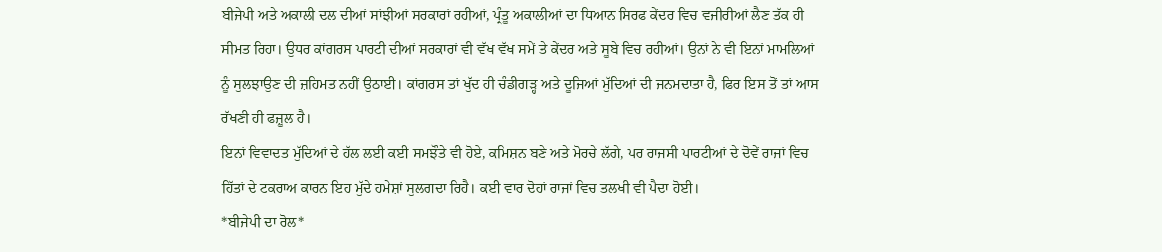ਬੀਜੇਪੀ ਅਤੇ ਅਕਾਲੀ ਦਲ ਦੀਆਂ ਸਾਂਝੀਆਂ ਸਰਕਾਰਾਂ ਰਹੀਆਂ, ਪ੍ਰੰਤੂ ਅਕਾਲੀਆਂ ਦਾ ਧਿਆਨ ਸਿਰਫ ਕੇਂਦਰ ਵਿਚ ਵਜੀਰੀਆਂ ਲੈਣ ਤੱਕ ਹੀ ਸੀਮਤ ਰਿਹਾ। ਉਧਰ ਕਾਂਗਰਸ ਪਾਰਟੀ ਦੀਆਂ ਸਰਕਾਰਾਂ ਵੀ ਵੱਖ ਵੱਖ ਸਮੇਂ ਤੇ ਕੇਂਦਰ ਅਤੇ ਸੂਬੇ ਵਿਚ ਰਹੀਆਂ। ਉਨਾਂ ਨੇ ਵੀ ਇਨਾਂ ਮਾਮਲਿਆਂ ਨੂੰ ਸੁਲਝਾਉਣ ਦੀ ਜ਼ਹਿਮਤ ਨਹੀਂ ਉਠਾਈ। ਕਾਂਗਰਸ ਤਾਂ ਖੁੱਦ ਹੀ ਚੰਡੀਗੜ੍ਹ ਅਤੇ ਦੂਜਿਆਂ ਮੁੱਦਿਆਂ ਦੀ ਜਨਮਦਾਤਾ ਹੈ, ਫਿਰ ਇਸ ਤੋਂ ਤਾਂ ਆਸ ਰੱਖਣੀ ਹੀ ਫਜ਼ੂਲ ਹੈ।
ਇਨਾਂ ਵਿਵਾਦਤ ਮੁੱਦਿਆਂ ਦੇ ਹੱਲ ਲਈ ਕਈ ਸਮਝੌਤੇ ਵੀ ਹੋਏ, ਕਮਿਸ਼ਨ ਬਣੇ ਅਤੇ ਮੋਰਚੇ ਲੱਗੇ, ਪਰ ਰਾਜਸੀ ਪਾਰਟੀਆਂ ਦੇ ਦੋਵੇਂ ਰਾਜਾਂ ਵਿਚ ਹਿੱਤਾਂ ਦੇ ਟਕਰਾਅ ਕਾਰਨ ਇਹ ਮੁੱਦੇ ਹਮੇਸ਼ਾਂ ਸੁਲਗਦਾ ਰਿਹੈ। ਕਈ ਵਾਰ ਦੋਹਾਂ ਰਾਜਾਂ ਵਿਚ ਤਲਖੀ ਵੀ ਪੈਦਾ ਹੋਈ।
*ਬੀਜੇਪੀ ਦਾ ਰੋਲ*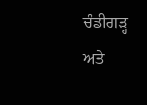ਚੰਡੀਗੜ੍ਹ ਅਤੇ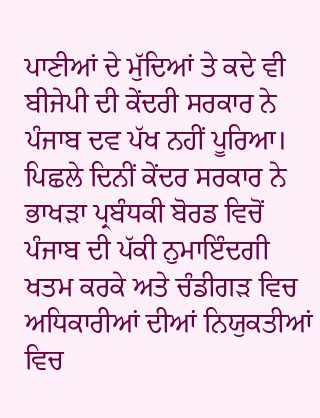ਪਾਣੀਆਂ ਦੇ ਮੁੱਦਿਆਂ ਤੇ ਕਦੇ ਵੀ ਬੀਜੇਪੀ ਦੀ ਕੇਂਦਰੀ ਸਰਕਾਰ ਨੇ ਪੰਜਾਬ ਦਵ ਪੱਖ ਨਹੀਂ ਪੂਰਿਆ।
ਪਿਛਲੇ ਦਿਨੀਂ ਕੇਂਦਰ ਸਰਕਾਰ ਨੇ ਭਾਖੜਾ ਪ੍ਰਬੰਧਕੀ ਬੋਰਡ ਵਿਚੋਂ ਪੰਜਾਬ ਦੀ ਪੱਕੀ ਨੁਮਾਇੰਦਗੀ ਖਤਮ ਕਰਕੇ ਅਤੇ ਚੰਡੀਗੜ ਵਿਚ ਅਧਿਕਾਰੀਆਂ ਦੀਆਂ ਨਿਯੁਕਤੀਆਂ ਵਿਚ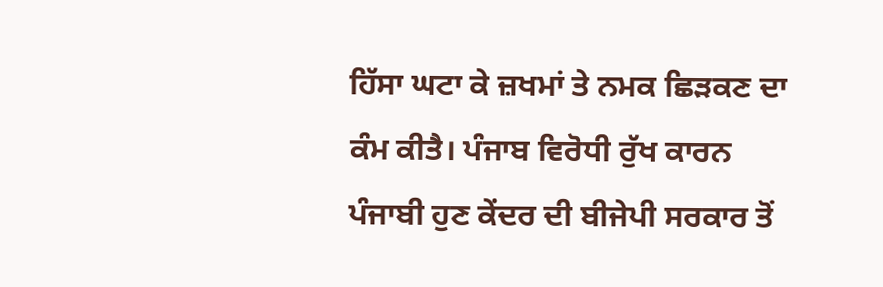ਹਿੱਸਾ ਘਟਾ ਕੇ ਜ਼ਖਮਾਂ ਤੇ ਨਮਕ ਛਿੜਕਣ ਦਾ ਕੰਮ ਕੀਤੈ। ਪੰਜਾਬ ਵਿਰੋਧੀ ਰੁੱਖ ਕਾਰਨ ਪੰਜਾਬੀ ਹੁਣ ਕੇਂਦਰ ਦੀ ਬੀਜੇਪੀ ਸਰਕਾਰ ਤੋਂ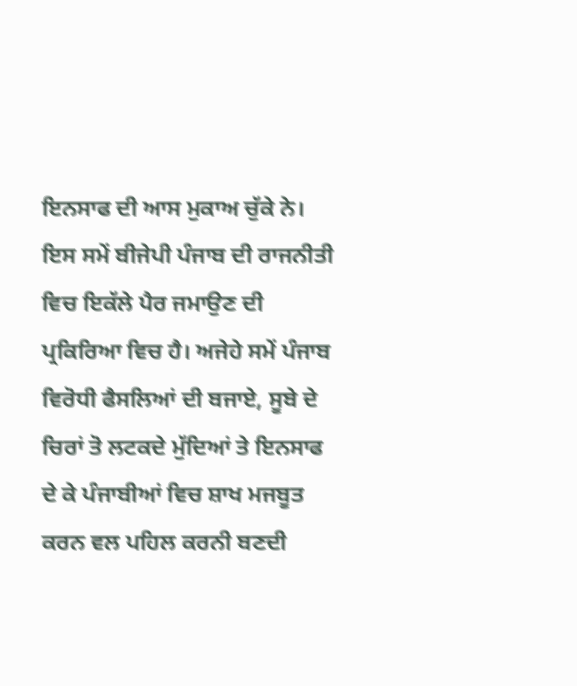ਇਨਸਾਫ ਦੀ ਆਸ ਮੁਕਾਅ ਚੁੱਕੇ ਨੇ। ਇਸ ਸਮੇਂ ਬੀਜੇਪੀ ਪੰਜਾਬ ਦੀ ਰਾਜਨੀਤੀ ਵਿਚ ਇਕੱਲੇ ਪੈਰ ਜਮਾਉਣ ਦੀ ਪ੍ਰਕਿਰਿਆ ਵਿਚ ਹੈ। ਅਜੇਹੇ ਸਮੇਂ ਪੰਜਾਬ ਵਿਰੋਧੀ ਫੈਸਲਿਆਂ ਦੀ ਬਜਾਏ, ਸੂਬੇ ਦੇ ਚਿਰਾਂ ਤੋ ਲਟਕਦੇ ਮੁੱਦਿਆਂ ਤੇ ਇਨਸਾਫ ਦੇ ਕੇ ਪੰਜਾਬੀਆਂ ਵਿਚ ਸ਼ਾਖ ਮਜਬੂਤ ਕਰਨ ਵਲ ਪਹਿਲ ਕਰਨੀ ਬਣਦੀ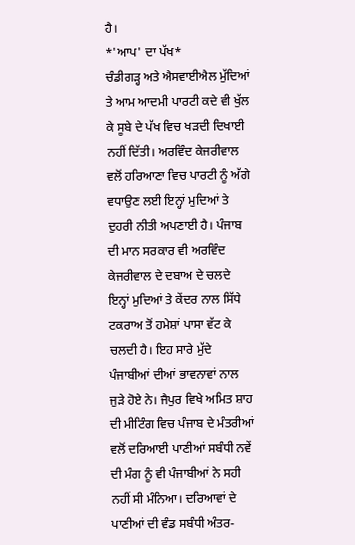ਹੈ।
*'ਆਪ' ਦਾ ਪੱਖ*
ਚੰਡੀਗੜ੍ਹ ਅਤੇ ਐਸਵਾਈਐਲ ਮੁੱਦਿਆਂ ਤੇ ਆਮ ਆਦਮੀ ਪਾਰਟੀ ਕਦੇ ਵੀ ਖੁੱਲ ਕੇ ਸੂਬੇ ਦੇ ਪੱਖ ਵਿਚ ਖੜਦੀ ਦਿਖਾਈ ਨਹੀਂ ਦਿੱਤੀ। ਅਰਵਿੰਦ ਕੇਜਰੀਵਾਲ ਵਲੋਂ ਹਰਿਆਣਾ ਵਿਚ ਪਾਰਟੀ ਨੂੰ ਅੱਗੇ ਵਧਾਉਣ ਲਈ ਇਨ੍ਹਾਂ ਮੁਦਿਆਂ ਤੇ ਦੁਹਰੀ ਨੀਤੀ ਅਪਣਾਈ ਹੈ। ਪੰਜਾਬ ਦੀ ਮਾਨ ਸਰਕਾਰ ਵੀ ਅਰਵਿੰਦ ਕੇਜਰੀਵਾਲ ਦੇ ਦਬਾਅ ਦੇ ਚਲਦੇ ਇਨ੍ਹਾਂ ਮੁਦਿਆਂ ਤੇ ਕੇਂਦਰ ਨਾਲ ਸਿੱਧੇ ਟਕਰਾਅ ਤੋਂ ਹਮੇਸ਼ਾਂ ਪਾਸਾ ਵੱਟ ਕੇ ਚਲਦੀ ਹੈ। ਇਹ ਸਾਰੇ ਮੁੱਦੇ ਪੰਜਾਬੀਆਂ ਦੀਆਂ ਭਾਵਨਾਵਾਂ ਨਾਲ ਜੁੜੇ ਹੋਏ ਨੇ। ਜੈਪੁਰ ਵਿਖੇ ਅਮਿਤ ਸ਼ਾਹ ਦੀ ਮੀਟਿੰਗ ਵਿਚ ਪੰਜਾਬ ਦੇ ਮੰਤਰੀਆਂ ਵਲੋਂ ਦਰਿਆਈ ਪਾਣੀਆਂ ਸਬੰਧੀ ਨਵੇਂ ਦੀ ਮੰਗ ਨੂੰ ਵੀ ਪੰਜਾਬੀਆਂ ਨੇ ਸਹੀ ਨਹੀਂ ਸੀ ਮੰਨਿਆ। ਦਰਿਆਵਾਂ ਦੇ ਪਾਣੀਆਂ ਦੀ ਵੰਡ ਸਬੰਧੀ ਅੰਤਰ-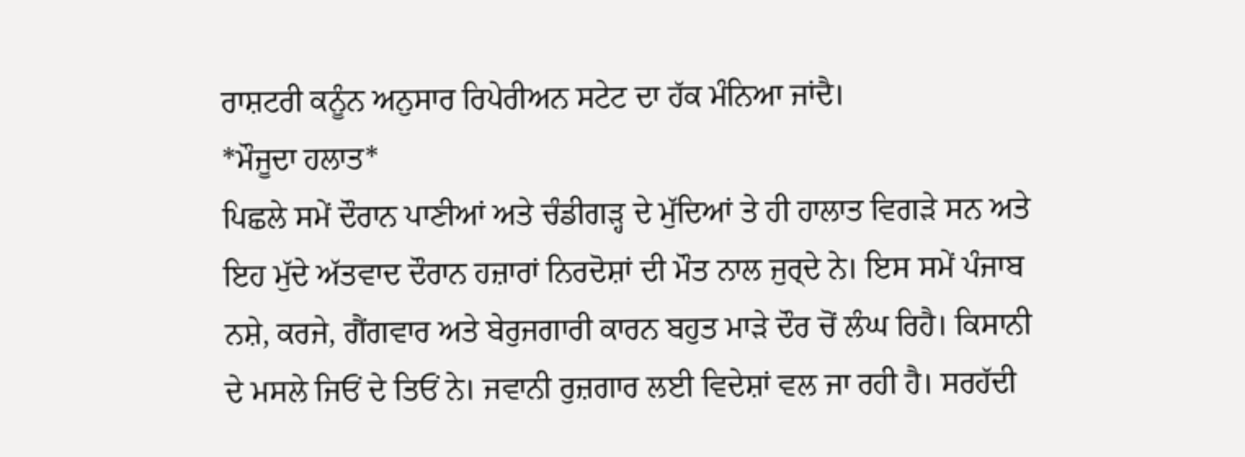ਰਾਸ਼ਟਰੀ ਕਨੂੰਨ ਅਨੁਸਾਰ ਰਿਪੇਰੀਅਨ ਸਟੇਟ ਦਾ ਹੱਕ ਮੰਨਿਆ ਜਾਂਦੈ।
*ਮੌਜੂਦਾ ਹਲਾਤ*
ਪਿਛਲੇ ਸਮੇਂ ਦੌਰਾਨ ਪਾਣੀਆਂ ਅਤੇ ਚੰਡੀਗੜ੍ਹ ਦੇ ਮੁੱਦਿਆਂ ਤੇ ਹੀ ਹਾਲਾਤ ਵਿਗੜੇ ਸਨ ਅਤੇ ਇਹ ਮੁੱਦੇ ਅੱਤਵਾਦ ਦੌਰਾਨ ਹਜ਼ਾਰਾਂ ਨਿਰਦੋਸ਼ਾਂ ਦੀ ਮੌਤ ਨਾਲ ਜੁਰ੍ਦੇ ਨੇ। ਇਸ ਸਮੇਂ ਪੰਜਾਬ ਨਸ਼ੇ, ਕਰਜੇ, ਗੈਂਗਵਾਰ ਅਤੇ ਬੇਰੁਜਗਾਰੀ ਕਾਰਨ ਬਹੁਤ ਮਾੜੇ ਦੌਰ ਚੋਂ ਲੰਘ ਰਿਹੈ। ਕਿਸਾਨੀ ਦੇ ਮਸਲੇ ਜਿਓਂ ਦੇ ਤਿਓਂ ਨੇ। ਜਵਾਨੀ ਰੁਜ਼ਗਾਰ ਲਈ ਵਿਦੇਸ਼ਾਂ ਵਲ ਜਾ ਰਹੀ ਹੈ। ਸਰਹੱਦੀ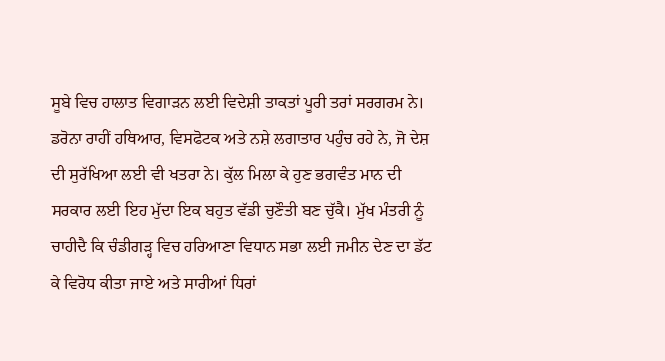ਸੂਬੇ ਵਿਚ ਹਾਲਾਤ ਵਿਗਾੜਨ ਲਈ ਵਿਦੇਸ਼ੀ ਤਾਕਤਾਂ ਪੂਰੀ ਤਰਾਂ ਸਰਗਰਮ ਨੇ। ਡਰੋਨਾ ਰਾਹੀਂ ਹਥਿਆਰ, ਵਿਸਫੋਟਕ ਅਤੇ ਨਸ਼ੇ ਲਗਾਤਾਰ ਪਹੁੰਚ ਰਹੇ ਨੇ, ਜੋ ਦੇਸ਼ ਦੀ ਸੁਰੱਖਿਆ ਲਈ ਵੀ ਖਤਰਾ ਨੇ। ਕੁੱਲ ਮਿਲਾ ਕੇ ਹੁਣ ਭਗਵੰਤ ਮਾਨ ਦੀ ਸਰਕਾਰ ਲਈ ਇਹ ਮੁੱਦਾ ਇਕ ਬਹੁਤ ਵੱਡੀ ਚੁਣੌਤੀ ਬਣ ਚੁੱਕੈ। ਮੁੱਖ ਮੰਤਰੀ ਨੂੰ ਚਾਹੀਦੈ ਕਿ ਚੰਡੀਗੜ੍ਹ ਵਿਚ ਹਰਿਆਣਾ ਵਿਧਾਨ ਸਭਾ ਲਈ ਜਮੀਨ ਦੇਣ ਦਾ ਡੱਟ ਕੇ ਵਿਰੋਧ ਕੀਤਾ ਜਾਏ ਅਤੇ ਸਾਰੀਆਂ ਧਿਰਾਂ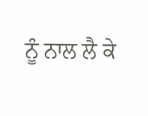ਨੂੰ ਨਾਲ ਲੈ ਕੇ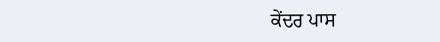ਕੇਂਦਰ ਪਾਸ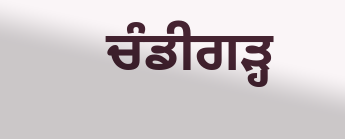ਚੰਡੀਗੜ੍ਹ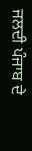ਜਲਦੀ ਪੰਜਾਬ ਦੇ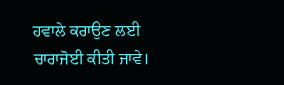ਹਵਾਲੇ ਕਰਾਉਣ ਲਈ ਚਾਰਾਜੋਈ ਕੀਤੀ ਜਾਵੇ।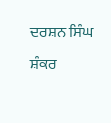ਦਰਸ਼ਨ ਸਿੰਘ ਸ਼ੰਕਰ